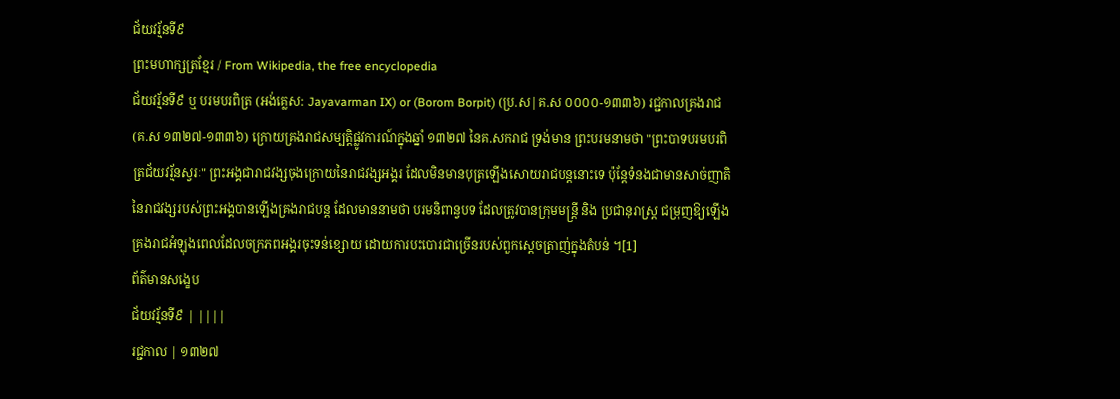ជ័យវរ្ម័នទី៩
ព្រះមហាក្សត្រខ្មែរ / From Wikipedia, the free encyclopedia
ជ័យវរ្ម័នទី៩ ឬ បរមបរពិត្រ (អង់គ្លេស: Jayavarman IX) or (Borom Borpit) (ប្រ.ស|គ.ស ០០០០-១៣៣៦) រជ្ជកាលគ្រងរាជ (គ.ស ១៣២៧-១៣៣៦) ក្រោយគ្រងរាជសម្បត្តិផ្លូវការណ៍ក្នុងឆ្នាំ ១៣២៧ នៃគ.សករាជ ទ្រង់មាន ព្រះបរមនាមថា "ព្រះបាទបរមបរពិត្រជ័យវរ្ម័នស្វរៈ" ព្រះអង្គជារាជវង្សចុងក្រោយនៃរាជវង្សអង្គរ ដែលមិនមានបុត្រឡើងសោយរាជបន្តនោះទេ ប៉ុន្តែទំនងជាមានសាច់ញាតិនៃរាជវង្សរបស់ព្រះអង្គបានឡើងគ្រងរាជបន្ត ដែលមាននាមថា បរមនិពាន្វបទ ដែលត្រូវបានក្រុមមន្ត្រី និង ប្រជានុរាស្ត្រ ជម្រុញឱ្យឡើងគ្រងរាជអំឡុងពេលដែលចក្រភពអង្គរចុះទន់ខ្សោយ ដោយការបះបោរជាច្រើនរបស់ពួកស្ដេចត្រាញ់ក្នុងតំបន់ ។[1]
ព័ត៌មានសង្ខេប
ជ័យវរ្ម័នទី៩ | ||||
រជ្ជកាល | ១៣២៧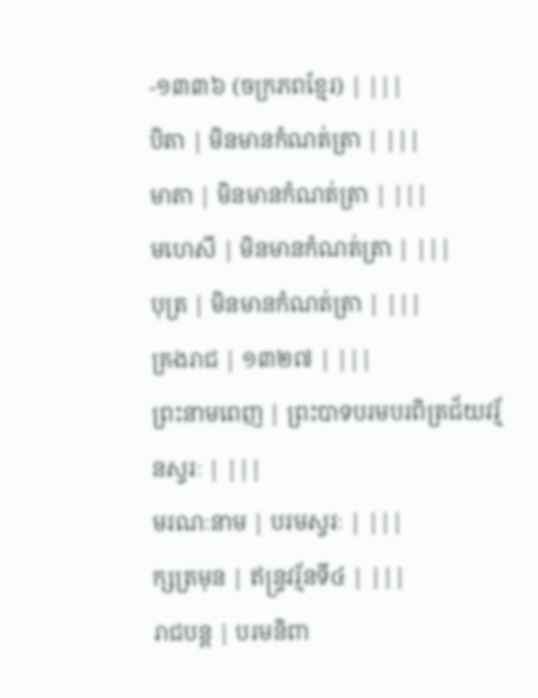-១៣៣៦ (ចក្រភពខ្មែរ) | |||
បិតា | មិនមានកំណត់ត្រា | |||
មាតា | មិនមានកំណត់ត្រា | |||
មហេសី | មិនមានកំណត់ត្រា | |||
បុត្រ | មិនមានកំណត់ត្រា | |||
គ្រងរាជ | ១៣២៧ | |||
ព្រះនាមពេញ | ព្រះបាទបរមបរពិត្រជ័យវរ្ម័នស្វរៈ | |||
មរណៈនាម | បរមស្វរៈ | |||
ក្សត្រមុន | ឥន្ទ្រវរ្ម័នទី៤ | |||
រាជបន្ត | បរមនិពា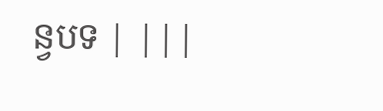ន្វបទ | |||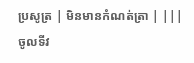ប្រសូត្រ | មិនមានកំណត់ត្រា | |||
ចូលទីវ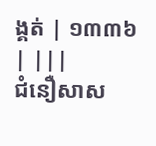ង្គត់ | ១៣៣៦ | |||
ជំនឿសាស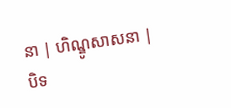នា | ហិណ្ឌូសាសនា |
បិទ